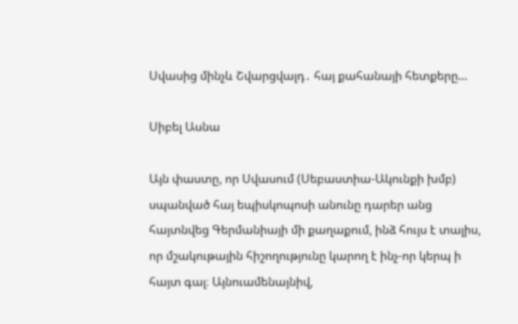Սվասից մինչև Շվարցվալդ․ հայ քահանայի հետքերը…

Սիբել Ասնա

Այն փաստը, որ Սվասում (Սեբաստիա-Ակունքի խմբ) սպանված հայ եպիսկոպոսի անունը դարեր անց հայտնվեց Գերմանիայի մի քաղաքում, ինձ հույս է տալիս, որ մշակութային հիշողությունը կարող է ինչ-որ կերպ ի հայտ գալ։ Այնուամենայնիվ,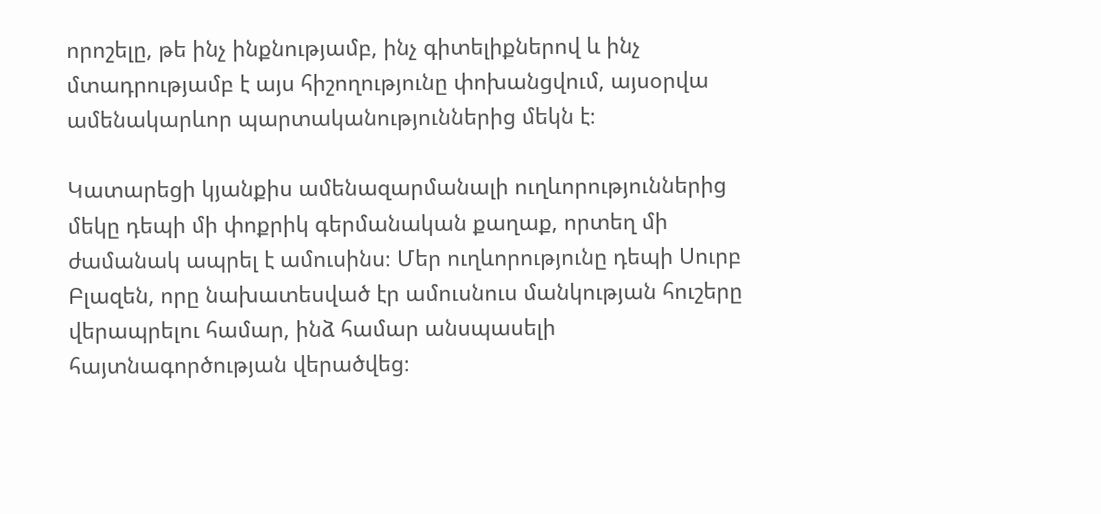որոշելը, թե ինչ ինքնությամբ, ինչ գիտելիքներով և ինչ մտադրությամբ է այս հիշողությունը փոխանցվում, այսօրվա ամենակարևոր պարտականություններից մեկն է։

Կատարեցի կյանքիս ամենազարմանալի ուղևորություններից մեկը դեպի մի փոքրիկ գերմանական քաղաք, որտեղ մի ժամանակ ապրել է ամուսինս։ Մեր ուղևորությունը դեպի Սուրբ Բլազեն, որը նախատեսված էր ամուսնուս մանկության հուշերը վերապրելու համար, ինձ համար անսպասելի հայտնագործության վերածվեց։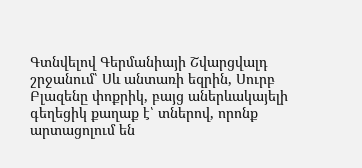Գտնվելով Գերմանիայի Շվարցվալդ շրջանում՝ Սև անտառի եզրին, Սուրբ Բլազենը փոքրիկ, բայց աներևակայելի գեղեցիկ քաղաք է՝ տներով, որոնք արտացոլում են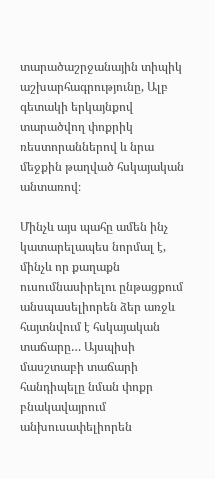տարածաշրջանային տիպիկ աշխարհագրությունը, Ալբ գետակի երկայնքով տարածվող փոքրիկ ռեստորաններով և նրա մեջքին թաղված հսկայական անտառով։

Մինչև այս պահը ամեն ինչ կատարելապես նորմալ է, մինչև որ քաղաքն ուսումնասիրելու ընթացքում անսպասելիորեն ձեր առջև հայտնվում է հսկայական տաճարը… Այսպիսի մասշտաբի տաճարի հանդիպելը նման փոքր բնակավայրում անխուսափելիորեն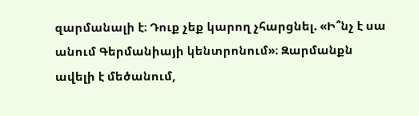զարմանալի է։ Դուք չեք կարող չհարցնել. «Ի՞նչ է սա անում Գերմանիայի կենտրոնում»։ Զարմանքն ավելի է մեծանում,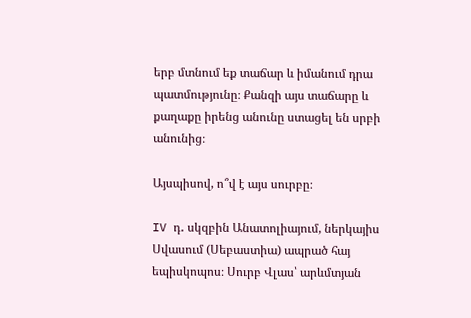երբ մտնում եք տաճար և իմանում դրա պատմությունը։ Քանզի այս տաճարը և քաղաքը իրենց անունը ստացել են սրբի անունից։

Այսպիսով, ո՞վ է այս սուրբը։

IV դ․ սկզբին Անատոլիայում, ներկայիս Սվասում (Սեբաստիա) ապրած հայ եպիսկոպոս։ Սուրբ Վլաս՝ արևմտյան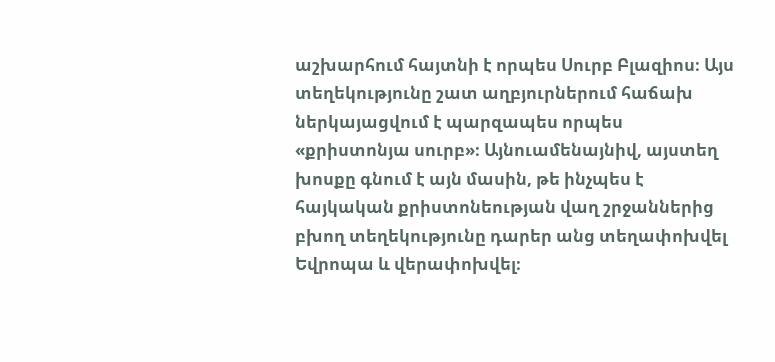աշխարհում հայտնի է որպես Սուրբ Բլազիոս։ Այս տեղեկությունը շատ աղբյուրներում հաճախ ներկայացվում է պարզապես որպես «քրիստոնյա սուրբ»։ Այնուամենայնիվ, այստեղ խոսքը գնում է այն մասին, թե ինչպես է հայկական քրիստոնեության վաղ շրջաններից բխող տեղեկությունը դարեր անց տեղափոխվել Եվրոպա և վերափոխվել։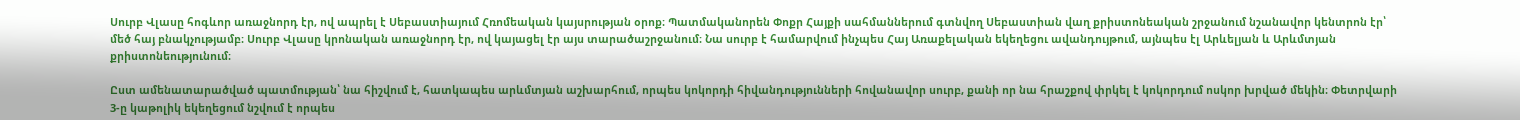Սուրբ Վլասը հոգևոր առաջնորդ էր, ով ապրել է Սեբաստիայում Հռոմեական կայսրության օրոք։ Պատմականորեն Փոքր Հայքի սահմաններում գտնվող Սեբաստիան վաղ քրիստոնեական շրջանում նշանավոր կենտրոն էր՝ մեծ հայ բնակչությամբ։ Սուրբ Վլասը կրոնական առաջնորդ էր, ով կայացել էր այս տարածաշրջանում։ Նա սուրբ է համարվում ինչպես Հայ Առաքելական եկեղեցու ավանդույթում, այնպես էլ Արևելյան և Արևմտյան քրիստոնեությունում։

Ըստ ամենատարածված պատմության՝ նա հիշվում է, հատկապես արևմտյան աշխարհում, որպես կոկորդի հիվանդությունների հովանավոր սուրբ, քանի որ նա հրաշքով փրկել է կոկորդում ոսկոր խրված մեկին։ Փետրվարի 3-ը կաթոլիկ եկեղեցում նշվում է որպես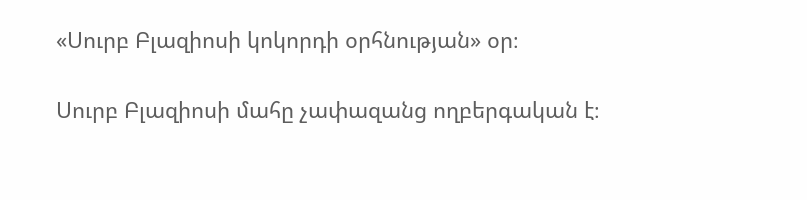«Սուրբ Բլազիոսի կոկորդի օրհնության» օր։

Սուրբ Բլազիոսի մահը չափազանց ողբերգական է։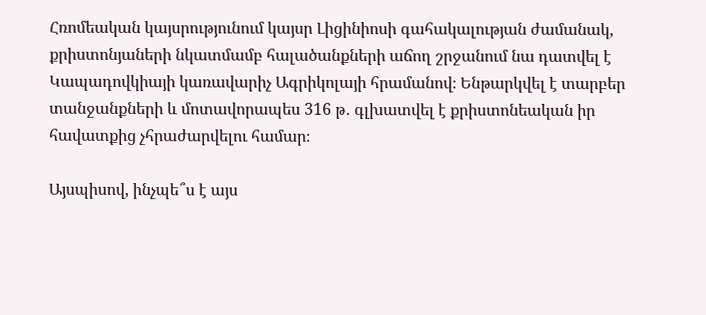Հռոմեական կայսրությունում կայսր Լիցինիոսի գահակալության ժամանակ, քրիստոնյաների նկատմամբ հալածանքների աճող շրջանում նա դատվել է Կապադովկիայի կառավարիչ Ագրիկոլայի հրամանով։ Ենթարկվել է տարբեր տանջանքների և մոտավորապես 316 թ․ գլխատվել է քրիստոնեական իր հավատքից չհրաժարվելու համար։

Այսպիսով, ինչպե՞ս է այս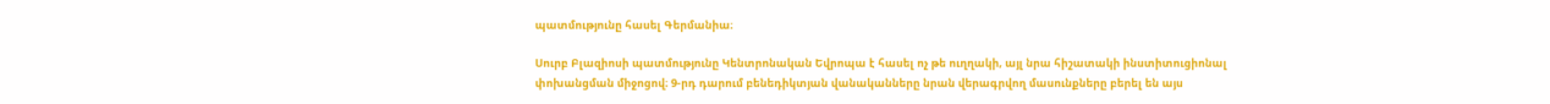պատմությունը հասել Գերմանիա։

Սուրբ Բլազիոսի պատմությունը Կենտրոնական Եվրոպա է հասել ոչ թե ուղղակի, այլ նրա հիշատակի ինստիտուցիոնալ փոխանցման միջոցով։ 9-րդ դարում բենեդիկտյան վանականները նրան վերագրվող մասունքները բերել են այս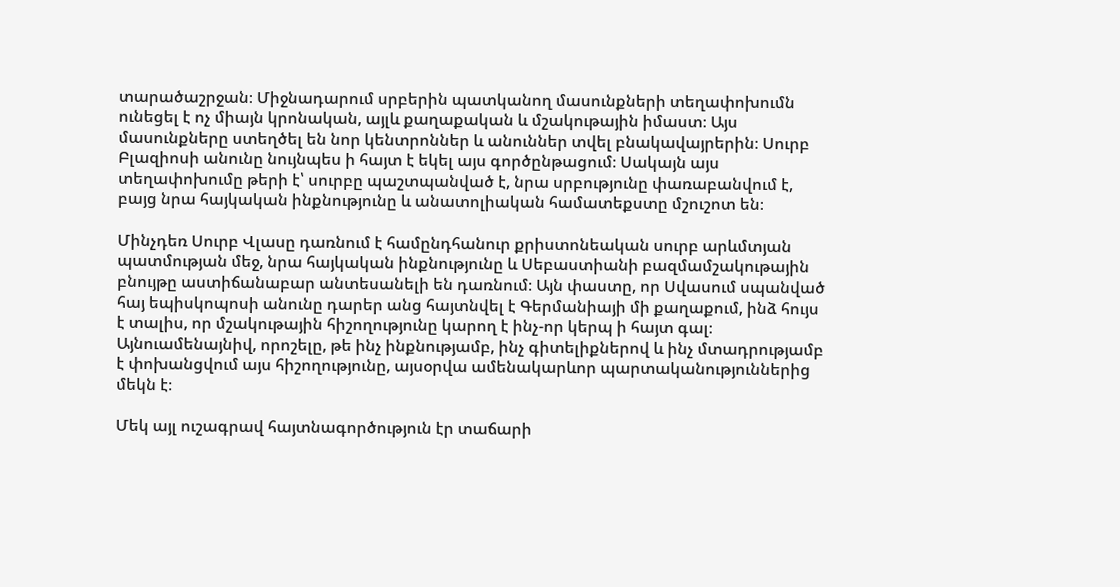տարածաշրջան։ Միջնադարում սրբերին պատկանող մասունքների տեղափոխումն ունեցել է ոչ միայն կրոնական, այլև քաղաքական և մշակութային իմաստ։ Այս մասունքները ստեղծել են նոր կենտրոններ և անուններ տվել բնակավայրերին։ Սուրբ Բլազիոսի անունը նույնպես ի հայտ է եկել այս գործընթացում։ Սակայն այս տեղափոխումը թերի է՝ սուրբը պաշտպանված է, նրա սրբությունը փառաբանվում է, բայց նրա հայկական ինքնությունը և անատոլիական համատեքստը մշուշոտ են։

Մինչդեռ Սուրբ Վլասը դառնում է համընդհանուր քրիստոնեական սուրբ արևմտյան պատմության մեջ, նրա հայկական ինքնությունը և Սեբաստիանի բազմամշակութային բնույթը աստիճանաբար անտեսանելի են դառնում։ Այն փաստը, որ Սվասում սպանված հայ եպիսկոպոսի անունը դարեր անց հայտնվել է Գերմանիայի մի քաղաքում, ինձ հույս է տալիս, որ մշակութային հիշողությունը կարող է ինչ-որ կերպ ի հայտ գալ։ Այնուամենայնիվ, որոշելը, թե ինչ ինքնությամբ, ինչ գիտելիքներով և ինչ մտադրությամբ է փոխանցվում այս հիշողությունը, այսօրվա ամենակարևոր պարտականություններից մեկն է։

Մեկ այլ ուշագրավ հայտնագործություն էր տաճարի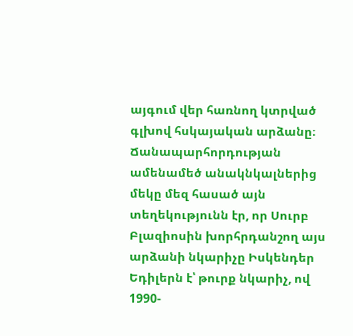այգում վեր հառնող կտրված գլխով հսկայական արձանը։ Ճանապարհորդության ամենամեծ անակնկալներից մեկը մեզ հասած այն տեղեկությունն էր, որ Սուրբ Բլազիոսին խորհրդանշող այս արձանի նկարիչը Իսկենդեր Եդիլերն է՝ թուրք նկարիչ, ով 1990-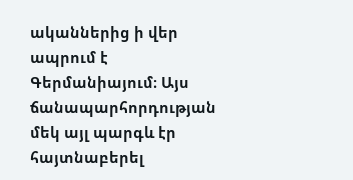ականներից ի վեր ապրում է Գերմանիայում։ Այս ճանապարհորդության մեկ այլ պարգև էր հայտնաբերել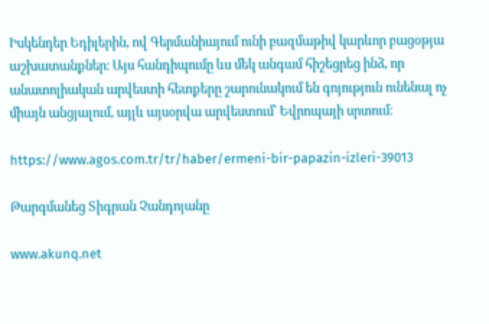Իսկենդեր Եդիլերին, ով Գերմանիայում ունի բազմաթիվ կարևոր բացօթյա աշխատանքներ։ Այս հանդիպումը ևս մեկ անգամ հիշեցրեց ինձ, որ անատոլիական արվեստի հետքերը շարունակում են գոյություն ունենալ ոչ միայն անցյալում, այլև այսօրվա արվեստում՝ Եվրոպայի սրտում։

https://www.agos.com.tr/tr/haber/ermeni-bir-papazin-izleri-39013

Թարգմանեց Տիգրան Չանդոյանը

www.akunq.net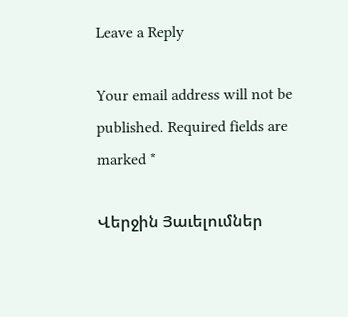Leave a Reply

Your email address will not be published. Required fields are marked *

Վերջին Յաւելումներ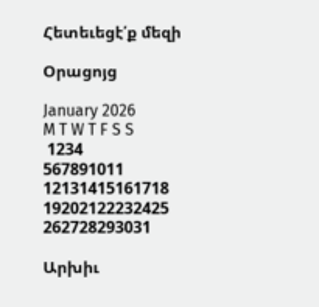Հետեւեցէ՛ք մեզի

Օրացոյց

January 2026
M T W T F S S
 1234
567891011
12131415161718
19202122232425
262728293031

Արխիւ